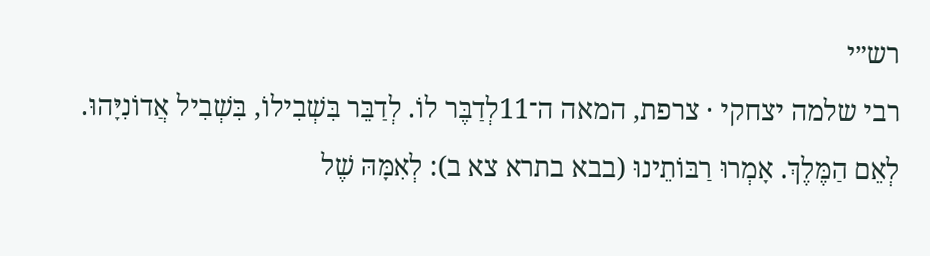רש״י
רבי שלמה יצחקי · צרפת, המאה ה־11לְדַבֶּר לוֹ. לְדַבֵּר בִּשְׁבִילוֹ, בִּשְׁבִיל אֲדוֹנִיָּהוּ.
לְאֵם הַמֶּלֶךְ. אָמְרוּ רַבּוֹתֵינוּ (בבא בתרא צא ב): לְאִמָּהּ שֶׁל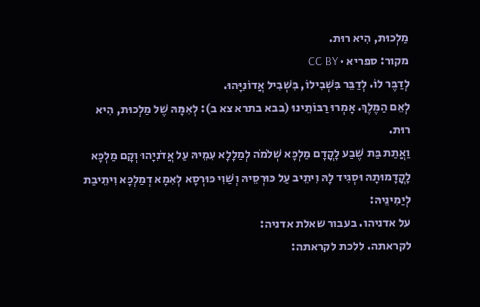מַלְכוּת, הִיא רוּת.
מקור: ספריא · CC BY
לְדַבֶּר לוֹ. לְדַבֵּר בִּשְׁבִילוֹ, בִּשְׁבִיל אֲדוֹנִיָּהוּ.
לְאֵם הַמֶּלֶךְ. אָמְרוּ רַבּוֹתֵינוּ (בבא בתרא צא ב): לְאִמָּהּ שֶׁל מַלְכוּת, הִיא רוּת.
וַאֲתַת בַּת שֶׁבַע לָקֳדָם מַלְכָּא שְׁלֹמֹה לְמַלָלָא עִמֵיהּ עַל אֲדֹנִיָהוּ וְקָם מַלְכָּא לָקֳדָמוּתָהּ וּסְגִיד לָהּ וִיתֵיב עַל כּוּרְסֵיהּ וְשַׁוִי כּוּרְסָא לְאִמָא דְמַלְכָּא וִיתֵיבַת לְיַמִינֵיהּ:
על אדניהו. בעבור שאלת אדניה:
לקראתה. ללכת לקראתה: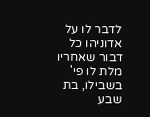לדבר לו על אדוניהו כל דבור שאחריו מלת לו פי' בשבילו, בת שבע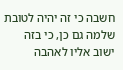חשבה כי זה יהיה לטובת שלמה גם כן, כי בזה ישוב אליו לאהבה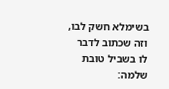בשימלא חשק לבו, וזה שכתוב לדבר לו בשביל טובת שלמה: